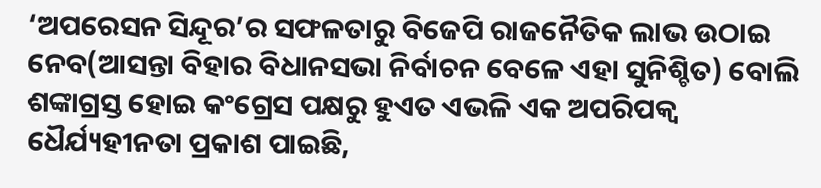‘ଅପରେସନ ସିନ୍ଦୂର’ର ସଫଳତାରୁ ବିଜେପି ରାଜନୈତିକ ଲାଭ ଉଠାଇ ନେବ(ଆସନ୍ତା ବିହାର ବିଧାନସଭା ନିର୍ବାଚନ ବେଳେ ଏହା ସୁନିଶ୍ଚିତ) ବୋଲି ଶଙ୍କାଗ୍ରସ୍ତ ହୋଇ କଂଗ୍ରେସ ପକ୍ଷରୁ ହୁଏତ ଏଭଳି ଏକ ଅପରିପକ୍ବ ଧୈର୍ଯ୍ୟହୀନତା ପ୍ରକାଶ ପାଇଛି,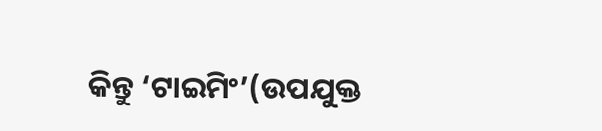କିନ୍ତୁ ‘ଟାଇମିଂ’(ଉପଯୁକ୍ତ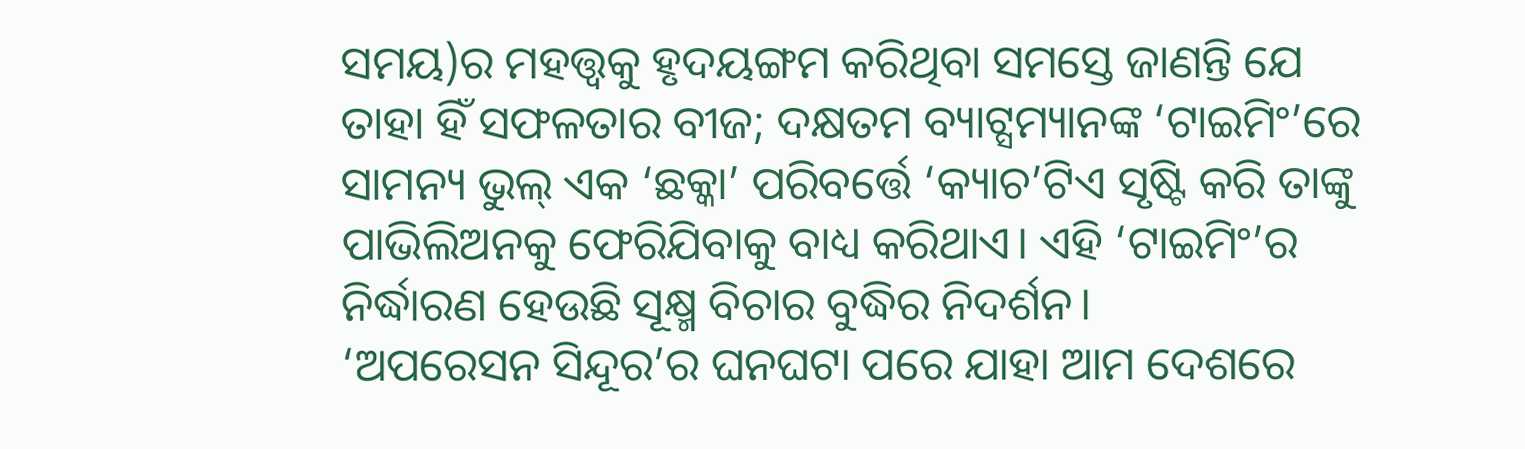ସମୟ)ର ମହତ୍ତ୍ବକୁ ହୃଦୟଙ୍ଗମ କରିଥିବା ସମସ୍ତେ ଜାଣନ୍ତି ଯେ ତାହା ହିଁ ସଫଳତାର ବୀଜ; ଦକ୍ଷତମ ବ୍ୟାଟ୍ସମ୍ୟାନଙ୍କ ‘ଟାଇମିଂ’ରେ ସାମନ୍ୟ ଭୁଲ୍ ଏକ ‘ଛକ୍କା’ ପରିବର୍ତ୍ତେ ‘କ୍ୟାଚ’ଟିଏ ସୃଷ୍ଟି କରି ତାଙ୍କୁ ପାଭିଲିଅନକୁ ଫେରିଯିବାକୁ ବାଧ୍ୟ କରିଥାଏ। ଏହି ‘ଟାଇମିଂ’ର ନିର୍ଦ୍ଧାରଣ ହେଉଛି ସୂକ୍ଷ୍ମ ବିଚାର ବୁଦ୍ଧିର ନିଦର୍ଶନ।
‘ଅପରେସନ ସିନ୍ଦୂର’ର ଘନଘଟା ପରେ ଯାହା ଆମ ଦେଶରେ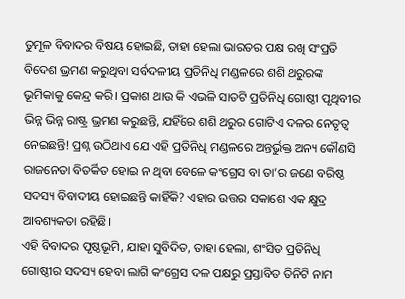ତୁମୂଳ ବିବାଦର ବିଷୟ ହୋଇଛି, ତାହା ହେଲା ଭାରତର ପକ୍ଷ ରଖି ସଂପ୍ରତି ବିଦେଶ ଭ୍ରମଣ କରୁଥିବା ସର୍ବଦଳୀୟ ପ୍ରତିନିଧି ମଣ୍ଡଳରେ ଶଶି ଥରୁରଙ୍କ ଭୂମିକାକୁ କେନ୍ଦ୍ର କରି। ପ୍ରକାଶ ଥାଉ କି ଏଭଳି ସାତଟି ପ୍ରତିନିଧି ଗୋଷ୍ଠୀ ପୃଥିବୀର ଭିନ୍ନ ଭିନ୍ନ ରାଷ୍ଟ୍ର ଭ୍ରମଣ କରୁଛନ୍ତି, ଯହିଁରେ ଶଶି ଥରୁର ଗୋଟିଏ ଦଳର ନେତୃତ୍ବ ନେଇଛନ୍ତି! ପ୍ରଶ୍ନ ଉଠିଥାଏ ଯେ ଏହି ପ୍ରତିନିଧି ମଣ୍ଡଳରେ ଅନ୍ତର୍ଭୁକ୍ତ ଅନ୍ୟ କୌଣସି ରାଜନେତା ବିତର୍କିତ ହୋଇ ନ ଥିବା ବେଳେ କଂଗ୍ରେସ ବା ତା’ର ଜଣେ ବରିଷ୍ଠ ସଦସ୍ୟ ବିବାଦୀୟ ହୋଇଛନ୍ତି କାହିଁକି? ଏହାର ଉତ୍ତର ସକାଶେ ଏକ କ୍ଷୁଦ୍ର ଆବଶ୍ୟକତା ରହିଛି।
ଏହି ବିବାଦର ପୃଷ୍ଠଭୂମି, ଯାହା ସୁବିଦିତ, ତାହା ହେଲା, ଶଂସିତ ପ୍ରତିନିଧି ଗୋଷ୍ଠୀର ସଦସ୍ୟ ହେବା ଲାଗି କଂଗ୍ରେସ ଦଳ ପକ୍ଷରୁ ପ୍ରସ୍ତାବିତ ତିନିଟି ନାମ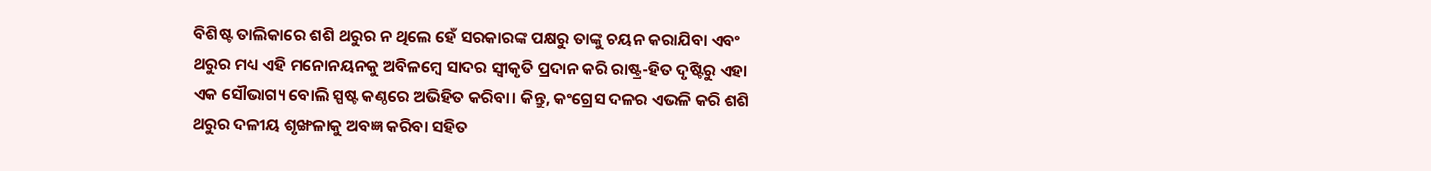ବିଶିଷ୍ଟ ତାଲିକାରେ ଶଶି ଥରୁର ନ ଥିଲେ ହେଁ ସରକାରଙ୍କ ପକ୍ଷରୁ ତାଙ୍କୁ ଚୟନ କରାଯିବା ଏବଂ ଥରୁର ମଧ୍ୟ ଏହି ମନୋନୟନକୁ ଅବିଳମ୍ବେ ସାଦର ସ୍ବୀକୃତି ପ୍ରଦାନ କରି ରାଷ୍ଟ୍ର-ହିତ ଦୃଷ୍ଟିରୁ ଏହା ଏକ ସୌଭାଗ୍ୟ ବୋଲି ସ୍ପଷ୍ଟ କଣ୍ଠରେ ଅଭିହିତ କରିବା। କିନ୍ତୁ, କଂଗ୍ରେସ ଦଳର ଏଭଳି କରି ଶଶି ଥରୁର ଦଳୀୟ ଶୃଙ୍ଖଳାକୁ ଅବଜ୍ଞ କରିବା ସହିତ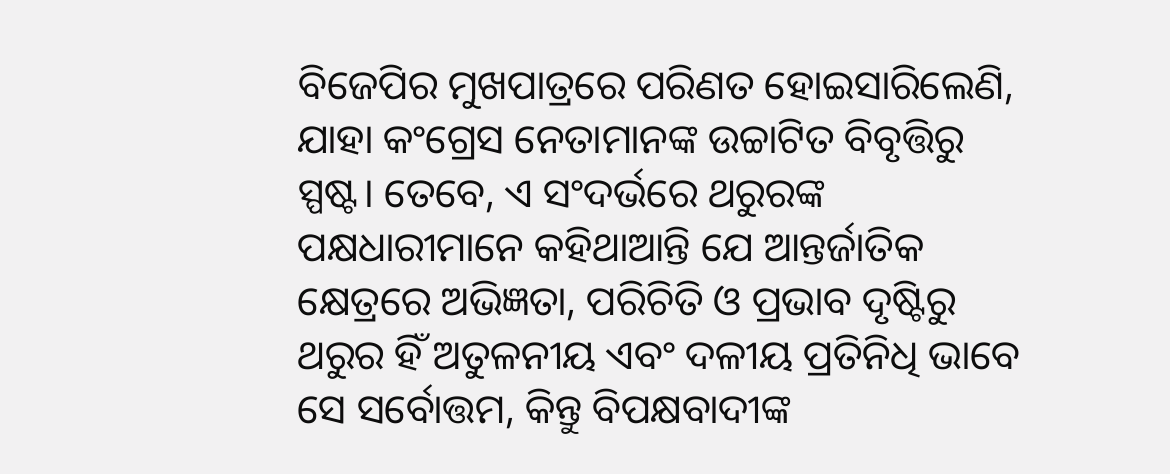ବିଜେପିର ମୁଖପାତ୍ରରେ ପରିଣତ ହୋଇସାରିଲେଣି, ଯାହା କଂଗ୍ରେସ ନେତାମାନଙ୍କ ଉଚ୍ଚାଟିତ ବିବୃତ୍ତିରୁ ସ୍ପଷ୍ଟ। ତେବେ, ଏ ସଂଦର୍ଭରେ ଥରୁରଙ୍କ ପକ୍ଷଧାରୀମାନେ କହିଥାଆନ୍ତି ଯେ ଆନ୍ତର୍ଜାତିକ କ୍ଷେତ୍ରରେ ଅଭିଜ୍ଞତା, ପରିଚିତି ଓ ପ୍ରଭାବ ଦୃଷ୍ଟିରୁ ଥରୁର ହିଁ ଅତୁଳନୀୟ ଏବଂ ଦଳୀୟ ପ୍ରତିନିଧି ଭାବେ ସେ ସର୍ବୋତ୍ତମ, କିନ୍ତୁ ବିପକ୍ଷବାଦୀଙ୍କ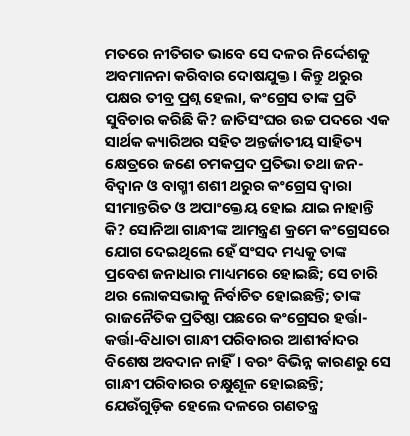ମତରେ ନୀତିଗତ ଭାବେ ସେ ଦଳର ନିର୍ଦ୍ଦେଶକୁ ଅବମାନନା କରିବାର ଦୋଷଯୁକ୍ତ। କିନ୍ତୁ ଥରୁର ପକ୍ଷର ତୀବ୍ର ପ୍ରଶ୍ନ ହେଲା, କଂଗ୍ରେସ ତାଙ୍କ ପ୍ରତି ସୁବିଚାର କରିଛି କି? ଜାତିସଂଘର ଉଚ୍ଚ ପଦରେ ଏକ ସାର୍ଥକ କ୍ୟାରିଅର ସହିତ ଅନ୍ତର୍ଜାତୀୟ ସାହିତ୍ୟ କ୍ଷେତ୍ରରେ ଜଣେ ଚମକପ୍ରଦ ପ୍ରତିଭା ତଥା ଜନ-ବିଦ୍ବାନ ଓ ବାଗ୍ମୀ ଶଶୀ ଥରୁର କଂଗ୍ରେସ ଦ୍ବାରା ସୀମାନ୍ତରିତ ଓ ଅପାଂକ୍ତେୟ ହୋଇ ଯାଇ ନାହାନ୍ତି କି? ସୋନିଆ ଗାନ୍ଧୀଙ୍କ ଆମନ୍ତ୍ରଣ କ୍ରମେ କଂଗ୍ରେସରେ ଯୋଗ ଦେଇଥିଲେ ହେଁ ସଂସଦ ମଧ୍ୟକୁ ତାଙ୍କ ପ୍ରବେଶ ଜନାଧାର ମାଧ୍ୟମରେ ହୋଇଛି; ସେ ଚାରି ଥର ଲୋକସଭାକୁ ନିର୍ବାଚିତ ହୋଇଛନ୍ତି; ତାଙ୍କ ରାଜନୈତିକ ପ୍ରତିଷ୍ଠା ପଛରେ କଂଗ୍ରେସର ହର୍ତ୍ତା-କର୍ତ୍ତା-ବିଧାତା ଗାନ୍ଧୀ ପରିବାରର ଆଶୀର୍ବାଦର ବିଶେଷ ଅବଦାନ ନାହିଁ। ବରଂ ବିଭିନ୍ନ କାରଣରୁ ସେ ଗାନ୍ଧୀ ପରିବାରର ଚକ୍ଷୁଶୂଳ ହୋଇଛନ୍ତି; ଯେଉଁଗୁଡ଼ିକ ହେଲେ ଦଳରେ ଗଣତନ୍ତ୍ର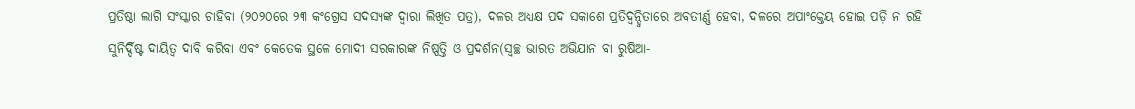ପ୍ରତିଷ୍ଠା ଲାଗି ସଂସ୍କାର ଚାହିବା (୨୦୨୦ରେ ୨୩ କଂଗ୍ରେସ ସଦସ୍ୟଙ୍କ ଦ୍ବାରା ଲିଖିତ ପତ୍ର), ଦଳର ଅଧ୍ୟକ୍ଷ ପଦ ସକାଶେ ପ୍ରତିଦ୍ବନ୍ଦ୍ବିତାରେ ଅବତୀର୍ଣ୍ଣ ହେବା, ଦଳରେ ଅପାଂକ୍ତେୟ ହୋଇ ପଡ଼ି ନ ରହି ସୁନିର୍ଦ୍ଦିଷ୍ଟ ଦାୟିତ୍ବ ଦାବି କରିବା ଏବଂ କେତେକ ସ୍ଥଳେ ମୋଦୀ ସରକାରଙ୍କ ନିଷ୍ପତ୍ତି ଓ ପ୍ରଦର୍ଶନ(ସ୍ବଚ୍ଛ ଭାରତ ଅଭିଯାନ ବା ରୁଷିଆ-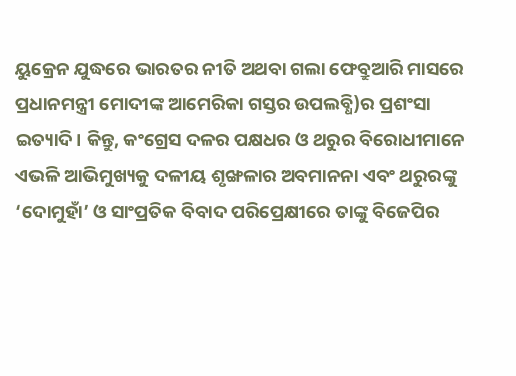ୟୁକ୍ରେନ ଯୁଦ୍ଧରେ ଭାରତର ନୀତି ଅଥବା ଗଲା ଫେବ୍ରୁଆରି ମାସରେ ପ୍ରଧାନମନ୍ତ୍ରୀ ମୋଦୀଙ୍କ ଆମେରିକା ଗସ୍ତର ଉପଲବ୍ଧି)ର ପ୍ରଶଂସା ଇତ୍ୟାଦି। କିନ୍ତୁ, କଂଗ୍ରେସ ଦଳର ପକ୍ଷଧର ଓ ଥରୁର ବିରୋଧୀମାନେ ଏଭଳି ଆଭିମୁଖ୍ୟକୁ ଦଳୀୟ ଶୃଙ୍ଖଳାର ଅବମାନନା ଏବଂ ଥରୁରଙ୍କୁ ‘ଦୋମୁହାଁ’ ଓ ସାଂପ୍ରତିକ ବିବାଦ ପରିପ୍ରେକ୍ଷୀରେ ତାଙ୍କୁ ବିଜେପିର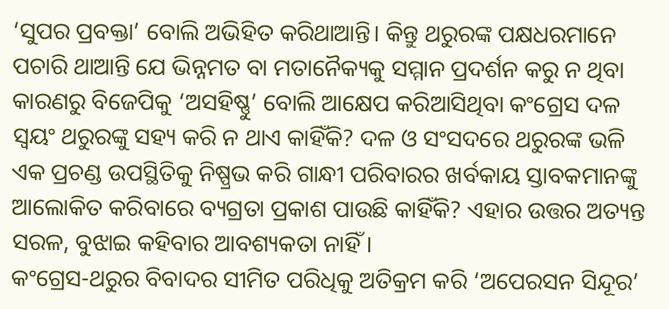‘ସୁପର ପ୍ରବକ୍ତା’ ବୋଲି ଅଭିହିତ କରିଥାଆନ୍ତି। କିନ୍ତୁ ଥରୁରଙ୍କ ପକ୍ଷଧରମାନେ ପଚାରି ଥାଆନ୍ତି ଯେ ଭିନ୍ନମତ ବା ମତାନୈକ୍ୟକୁ ସମ୍ମାନ ପ୍ରଦର୍ଶନ କରୁ ନ ଥିବା କାରଣରୁ ବିଜେପିକୁ ‘ଅସହିଷ୍ଣୁ’ ବୋଲି ଆକ୍ଷେପ କରିଆସିଥିବା କଂଗ୍ରେସ ଦଳ ସ୍ବୟଂ ଥରୁରଙ୍କୁ ସହ୍ୟ କରି ନ ଥାଏ କାହିଁକି? ଦଳ ଓ ସଂସଦରେ ଥରୁରଙ୍କ ଭଳି ଏକ ପ୍ରଚଣ୍ଡ ଉପସ୍ଥିତିକୁ ନିଷ୍ପ୍ରଭ କରି ଗାନ୍ଧୀ ପରିବାରର ଖର୍ବକାୟ ସ୍ତାବକମାନଙ୍କୁ ଆଲୋକିତ କରିବାରେ ବ୍ୟଗ୍ରତା ପ୍ରକାଶ ପାଉଛି କାହିଁକି? ଏହାର ଉତ୍ତର ଅତ୍ୟନ୍ତ ସରଳ, ବୁଝାଇ କହିବାର ଆବଶ୍ୟକତା ନାହିଁ।
କଂଗ୍ରେସ-ଥରୁର ବିବାଦର ସୀମିତ ପରିଧିକୁ ଅତିକ୍ରମ କରି ‘ଅପେରସନ ସିନ୍ଦୂର’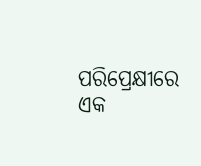ପରିପ୍ରେକ୍ଷୀରେ ଏକ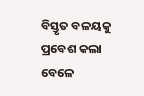ବିସ୍ତୃତ ବଳୟକୁ ପ୍ରବେଶ କଲା ବେଳେ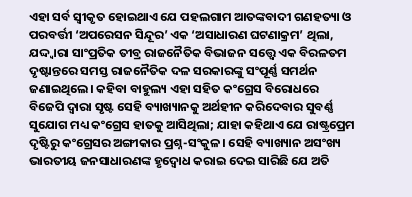ଏହା ସର୍ବ ସ୍ବୀକୃତ ହୋଇଥାଏ ଯେ ପହଲଗାମ ଆତଙ୍କବାଦୀ ଗଣହତ୍ୟା ଓ ପରବର୍ତ୍ତୀ ‘ଅପରେସନ ସିନ୍ଦୂର’ ଏକ ‘ଅସାଧାରଣ ଘଟଣାକ୍ରମ’ ଥିଲା, ଯଦ୍ଦ୍ବାରା ସାଂପ୍ରତିକ ତୀବ୍ର ରାଜନୈତିକ ବିଭାଜନ ସତ୍ତ୍ବେ ଏକ ବିରଳତମ ଦୃଷ୍ଟାନ୍ତରେ ସମସ୍ତ ରାଜନୈତିକ ଦଳ ସରକାରଙ୍କୁ ସଂପୂର୍ଣ୍ଣ ସମର୍ଥନ ଜଣାଇଥିଲେ। କହିବା ବାହୁଲ୍ୟ ଏହା ସହିତ କଂଗ୍ରେସ ବିରୋଧରେ ବିଜେପି ଦ୍ବାରା ସୃଷ୍ଟ ସେହି ବ୍ୟାଖ୍ୟାନକୁ ଅର୍ଥହୀନ କରିଦେବାର ସୁବର୍ଣ୍ଣ ସୁଯୋଗ ମଧ୍ୟ କଂଗ୍ରେସ ହାତକୁ ଆସିଥିଲା; ଯାହା କହିଥାଏ ଯେ ରାଷ୍ଟ୍ରପ୍ରେମ ଦୃଷ୍ଟିରୁ କଂଗ୍ରେସର ଅଙ୍ଗୀକାର ପ୍ରଶ୍ନ-ସଂକୁଳ। ସେହି ବ୍ୟାଖ୍ୟାନ ଅସଂଖ୍ୟ ଭାରତୀୟ ଜନସାଧାରଣଙ୍କ ହୃଦ୍ବୋଧ କରାଇ ଦେଇ ସାରିଛି ଯେ ଅତି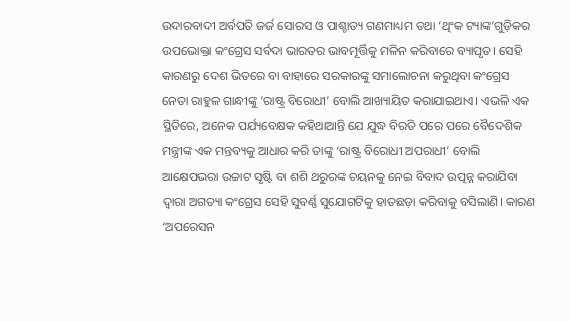ଉଦାରବାଦୀ ଅର୍ବପତି ଜର୍ଜ ସୋରସ ଓ ପାଶ୍ଚାତ୍ୟ ଗଣମାଧ୍ୟମ ତଥା ‘ଥିଂକ ଟ୍ୟାଙ୍କ’ଗୁଡ଼ିକର ଉପଭୋକ୍ତା କଂଗ୍ରେସ ସର୍ବଦା ଭାରତର ଭାବମୂର୍ତ୍ତିକୁ ମଳିନ କରିବାରେ ବ୍ୟାପୃତ। ସେହି କାରଣରୁ ଦେଶ ଭିତରେ ବା ବାହାରେ ସରକାରଙ୍କୁ ସମାଲୋଚନା କରୁଥିବା କଂଗ୍ରେସ ନେତା ରାହୁଳ ଗାନ୍ଧୀଙ୍କୁ ‘ରାଷ୍ଟ୍ର ବିରୋଧୀ’ ବୋଲି ଆଖ୍ୟାୟିତ କରାଯାଇଥାଏ। ଏଭଳି ଏକ ସ୍ଥିତିରେ, ଅନେକ ପର୍ଯ୍ୟବେକ୍ଷକ କହିଥାଆନ୍ତି ଯେ ଯୁଦ୍ଧ ବିରତି ପରେ ପରେ ବୈଦେଶିକ ମନ୍ତ୍ରୀଙ୍କ ଏକ ମନ୍ତବ୍ୟକୁ ଆଧାର କରି ତାଙ୍କୁ ‘ରାଷ୍ଟ୍ର ବିରୋଧୀ ଅପରାଧୀ’ ବୋଲି ଆକ୍ଷେପଭରା ଉଚ୍ଚାଟ ସୃଷ୍ଟି ବା ଶଶି ଥରୁରଙ୍କ ଚୟନକୁ ନେଇ ବିବାଦ ଉତ୍ପନ୍ନ କରାଯିବା ଦ୍ବାରା ଅଗତ୍ୟା କଂଗ୍ରେସ ସେହି ସୁବର୍ଣ୍ଣ ସୁଯୋଗଟିକୁ ହାତଛଡ଼ା କରିବାକୁ ବସିଲାଣି। କାରଣ ‘ଅପରେସନ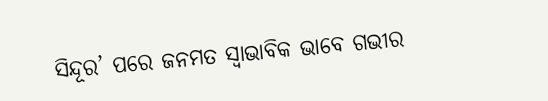ସିନ୍ଦୂର’ ପରେ ଜନମତ ସ୍ବାଭାବିକ ଭାବେ ଗଭୀର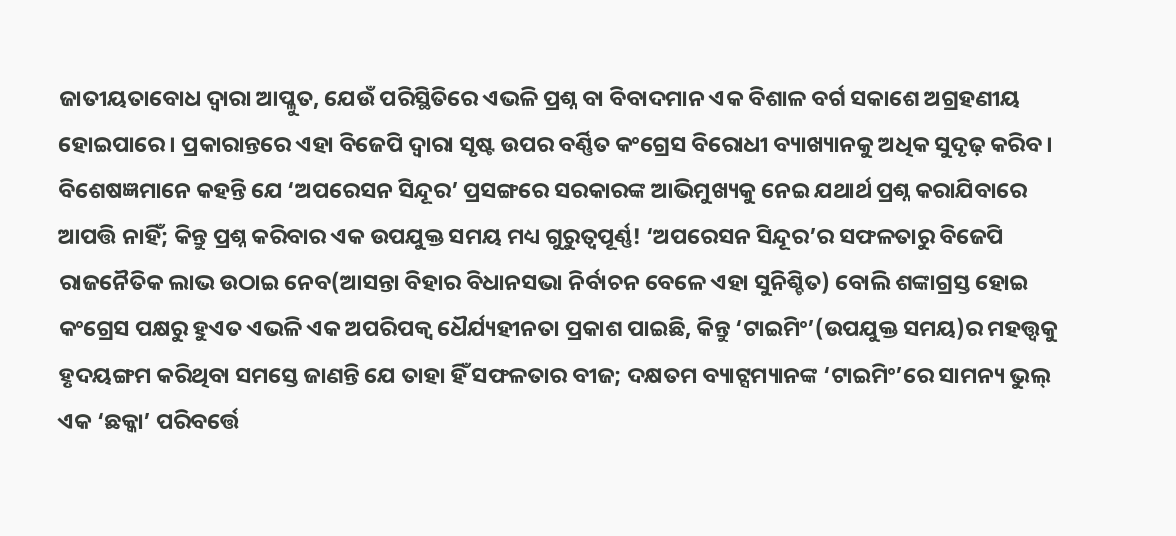ଜାତୀୟତାବୋଧ ଦ୍ବାରା ଆପ୍ଳୁତ, ଯେଉଁ ପରିସ୍ଥିତିରେ ଏଭଳି ପ୍ରଶ୍ନ ବା ବିବାଦମାନ ଏକ ବିଶାଳ ବର୍ଗ ସକାଶେ ଅଗ୍ରହଣୀୟ ହୋଇପାରେ। ପ୍ରକାରାନ୍ତରେ ଏହା ବିଜେପି ଦ୍ବାରା ସୃଷ୍ଟ ଉପର ବର୍ଣ୍ଣିତ କଂଗ୍ରେସ ବିରୋଧୀ ବ୍ୟାଖ୍ୟାନକୁ ଅଧିକ ସୁଦୃଢ଼ କରିବ। ବିଶେଷଜ୍ଞମାନେ କହନ୍ତି ଯେ ‘ଅପରେସନ ସିନ୍ଦୂର’ ପ୍ରସଙ୍ଗରେ ସରକାରଙ୍କ ଆଭିମୁଖ୍ୟକୁ ନେଇ ଯଥାର୍ଥ ପ୍ରଶ୍ନ କରାଯିବାରେ ଆପତ୍ତି ନାହିଁ; କିନ୍ତୁ ପ୍ରଶ୍ନ କରିବାର ଏକ ଉପଯୁକ୍ତ ସମୟ ମଧ୍ୟ ଗୁରୁତ୍ବପୂର୍ଣ୍ଣ! ‘ଅପରେସନ ସିନ୍ଦୂର’ର ସଫଳତାରୁ ବିଜେପି ରାଜନୈତିକ ଲାଭ ଉଠାଇ ନେବ(ଆସନ୍ତା ବିହାର ବିଧାନସଭା ନିର୍ବାଚନ ବେଳେ ଏହା ସୁନିଶ୍ଚିତ) ବୋଲି ଶଙ୍କାଗ୍ରସ୍ତ ହୋଇ କଂଗ୍ରେସ ପକ୍ଷରୁ ହୁଏତ ଏଭଳି ଏକ ଅପରିପକ୍ବ ଧୈର୍ଯ୍ୟହୀନତା ପ୍ରକାଶ ପାଇଛି, କିନ୍ତୁ ‘ଟାଇମିଂ’(ଉପଯୁକ୍ତ ସମୟ)ର ମହତ୍ତ୍ବକୁ ହୃଦୟଙ୍ଗମ କରିଥିବା ସମସ୍ତେ ଜାଣନ୍ତି ଯେ ତାହା ହିଁ ସଫଳତାର ବୀଜ; ଦକ୍ଷତମ ବ୍ୟାଟ୍ସମ୍ୟାନଙ୍କ ‘ଟାଇମିଂ’ରେ ସାମନ୍ୟ ଭୁଲ୍ ଏକ ‘ଛକ୍କା’ ପରିବର୍ତ୍ତେ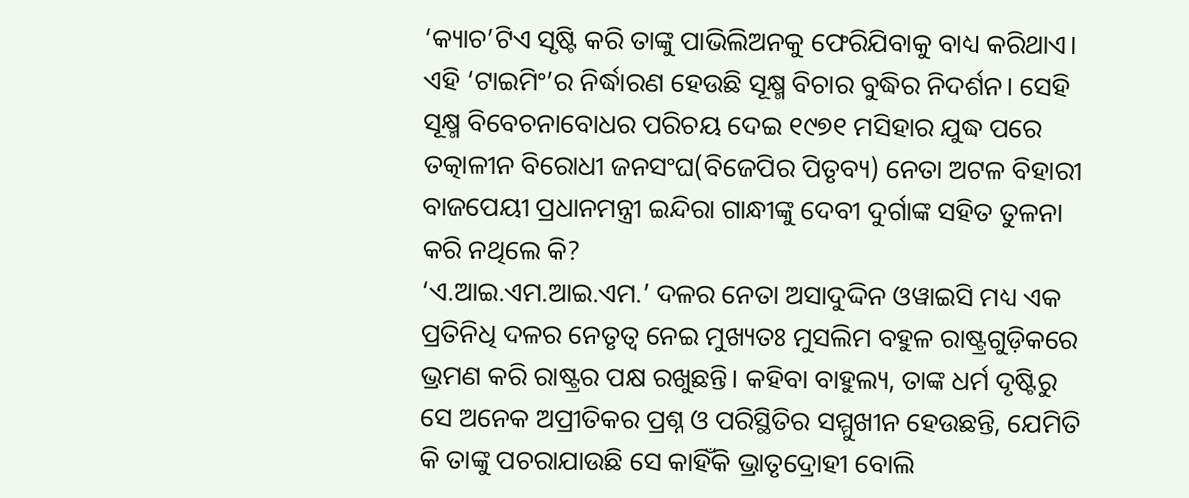‘କ୍ୟାଚ’ଟିଏ ସୃଷ୍ଟି କରି ତାଙ୍କୁ ପାଭିଲିଅନକୁ ଫେରିଯିବାକୁ ବାଧ୍ୟ କରିଥାଏ। ଏହି ‘ଟାଇମିଂ’ର ନିର୍ଦ୍ଧାରଣ ହେଉଛି ସୂକ୍ଷ୍ମ ବିଚାର ବୁଦ୍ଧିର ନିଦର୍ଶନ। ସେହି ସୂକ୍ଷ୍ମ ବିବେଚନାବୋଧର ପରିଚୟ ଦେଇ ୧୯୭୧ ମସିହାର ଯୁଦ୍ଧ ପରେ ତତ୍କାଳୀନ ବିରୋଧୀ ଜନସଂଘ(ବିଜେପିର ପିତୃବ୍ୟ) ନେତା ଅଟଳ ବିହାରୀ ବାଜପେୟୀ ପ୍ରଧାନମନ୍ତ୍ରୀ ଇନ୍ଦିରା ଗାନ୍ଧୀଙ୍କୁ ଦେବୀ ଦୁର୍ଗାଙ୍କ ସହିତ ତୁଳନା କରି ନଥିଲେ କି?
‘ଏ.ଆଇ.ଏମ.ଆଇ.ଏମ.’ ଦଳର ନେତା ଅସାଦୁଦ୍ଦିନ ଓୱାଇସି ମଧ୍ୟ ଏକ ପ୍ରତିନିଧି ଦଳର ନେତୃତ୍ବ ନେଇ ମୁଖ୍ୟତଃ ମୁସଲିମ ବହୁଳ ରାଷ୍ଟ୍ରଗୁଡ଼ିକରେ ଭ୍ରମଣ କରି ରାଷ୍ଟ୍ରର ପକ୍ଷ ରଖୁଛନ୍ତି। କହିବା ବାହୁଲ୍ୟ, ତାଙ୍କ ଧର୍ମ ଦୃଷ୍ଟିରୁ ସେ ଅନେକ ଅପ୍ରୀତିକର ପ୍ରଶ୍ନ ଓ ପରିସ୍ଥିତିର ସମ୍ମୁଖୀନ ହେଉଛନ୍ତି, ଯେମିତି କି ତାଙ୍କୁ ପଚରାଯାଉଛି ସେ କାହିଁକି ଭ୍ରାତୃଦ୍ରୋହୀ ବୋଲି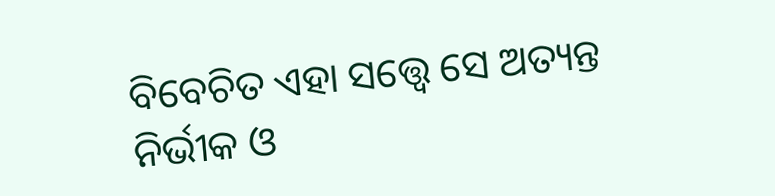ବିବେଚିତ ଏହା ସତ୍ତ୍ବେ ସେ ଅତ୍ୟନ୍ତ ନିର୍ଭୀକ ଓ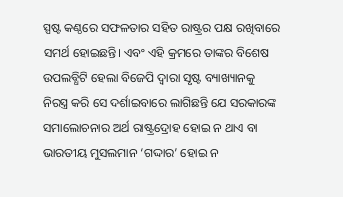ସ୍ପଷ୍ଟ କଣ୍ଠରେ ସଫଳତାର ସହିତ ରାଷ୍ଟ୍ରର ପକ୍ଷ ରଖିବାରେ ସମର୍ଥ ହୋଇଛନ୍ତି। ଏବଂ ଏହି କ୍ରମରେ ତାଙ୍କର ବିଶେଷ ଉପଲବ୍ଧିଟି ହେଲା ବିଜେପି ଦ୍ବାରା ସୃଷ୍ଟ ବ୍ୟାଖ୍ୟାନକୁ ନିରସ୍ତ୍ର କରି ସେ ଦର୍ଶାଇବାରେ ଲାଗିଛନ୍ତି ଯେ ସରକାରଙ୍କ ସମାଲୋଚନାର ଅର୍ଥ ରାଷ୍ଟ୍ରଦ୍ରୋହ ହୋଇ ନ ଥାଏ ବା ଭାରତୀୟ ମୁସଲମାନ ‘ଗଦ୍ଦାର’ ହୋଇ ନ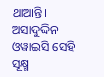ଥାଆନ୍ତି। ଅସାଦୁଦ୍ଦିନ ଓୱାଇସି ସେହି ସୂକ୍ଷ୍ମ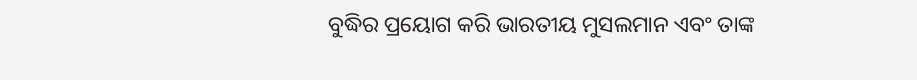ବୁଦ୍ଧିର ପ୍ରୟୋଗ କରି ଭାରତୀୟ ମୁସଲମାନ ଏବଂ ତାଙ୍କ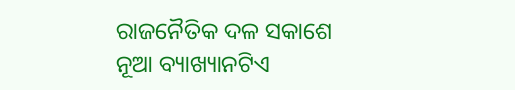ରାଜନୈତିକ ଦଳ ସକାଶେ ନୂଆ ବ୍ୟାଖ୍ୟାନଟିଏ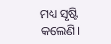ମଧ୍ୟ ସୃଷ୍ଟି କଲେଣି।